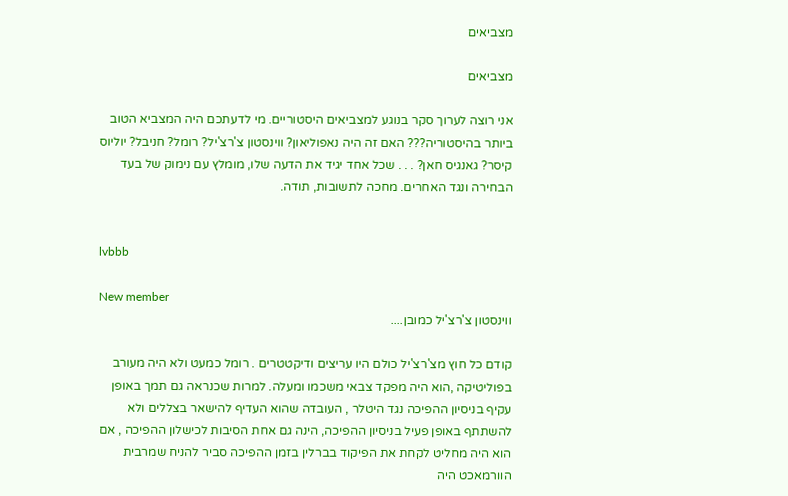מצביאים

מצביאים

אני רוצה לערוך סקר בנוגע למצביאים היסטוריים. מי לדעתכם היה המצביא הטוב ביותר בהיסטוריה??? האם זה היה נאפוליאון? ווינסטון צ'רצ'יל? רומל? חניבל? יוליוס קיסר? גאנגיס חאן? . . . שכל אחד יגיד את הדעה שלו, מומלץ עם נימוק של בעד הבחירה ונגד האחרים. מחכה לתשובות, תודה.


lvbbb

New member
ווינסטון צ'רצ'יל כמובן....

קודם כל חוץ מצ'רצ'יל כולם היו עריצים ודיקטטרים . רומל כמעט ולא היה מעורב בפוליטיקה ,הוא היה מפקד צבאי משכמו ומעלה. למרות שכנראה גם תמך באופן עקיף בניסיון ההפיכה נגד היטלר , העובדה שהוא העדיף להישאר בצללים ולא להשתתף באופן פעיל בניסיון ההפיכה, הינה גם אחת הסיבות לכישלון ההפיכה , אם הוא היה מחליט לקחת את הפיקוד בברלין בזמן ההפיכה סביר להניח שמרבית הוורמאכט היה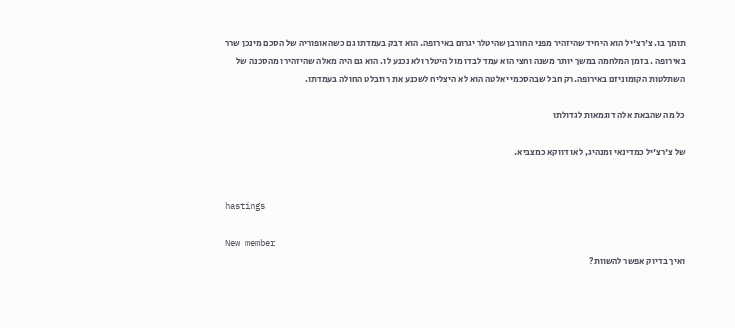תומך בו. צ'רצ'יל הוא היחיד שהיזהיר מפני החורבן שהיטלר יגרום באירופה. הוא דבק בעמדתו גם כשהאופוריה של הסכם מינכן שרר באירופה . בזמן המלחמה במשך יותר משנה וחצי הוא עמד לבדו מול היטלר ולא נכנע לו. הוא גם היה מאלה שהיזהירו מהסכנה של השתלטות הקומוניזם באירופה.רק חבל שבהסכמי יאלטה הוא לא היצליח לשכנע את רוזבלט החולה בעמדתו.

כל מה שהבאת אלה דוגמאות לגדולתו

של צ'רצ'יל כמדינאי ומנהיג, לאו דווקא כמצביא.


hastings

New member
ואיך בדיוק אפשר להשוות?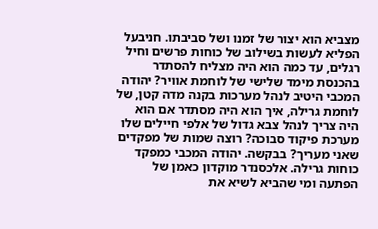מצביא הוא יצור של זמנו ושל סביבתו. חניבעל הפליא לעשות בשילוב של כוחות פרשים וחיל רגלים, עד כמה הוא היה מצליח להסתדר בהכנסת מימד שלישי של לוחמת אוויר? יהודה המכבי היטיב לנהל מערכות בקנה מדה קטן, של לוחמת גרילה, איך הוא היה מסתדר אם הוא היה צריך לנהל צבא גדול של אלפי חיילים שלו מערכת פיקוד סבוכה? רוצה שמות של מפקדים שאני מעריך? בבקשה. יהודה המכבי כמפקד כוחות גרילה. אלכסנדר מוקדון כאמן של הפתעה ומי שהביא לשיא את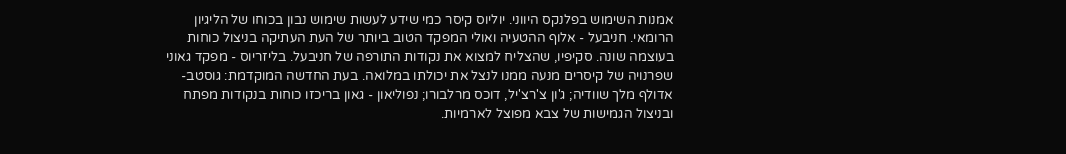אמנות השימוש בפלנקס היווני. יוליוס קיסר כמי שידע לעשות שימוש נבון בכוחו של הליגיון הרומאי. חניבעל - אלוף ההטעיה ואולי המפקד הטוב ביותר של העת העתיקה בניצול כוחות בעוצמה שונה. סקיפיו, שהצליח למצוא את נקודות התורפה של חניבעל. בליזריוס - מפקד גאוני שפרנויה של קיסרים מנעה ממנו לנצל את יכולתו במלואה. בעת החדשה המוקדמת: גוסטב-אדולף מלך שוודיה; ג'ון צ'רצ'יל, דוכס מרלבורו; נפוליאון - גאון בריכזו כוחות בנקודות מפתח ובניצול הגמישות של צבא מפוצל לארמיות.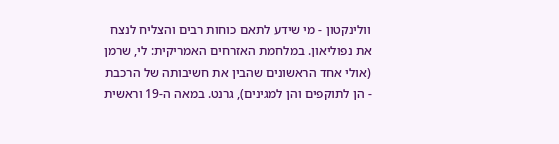וולינקטון - מי שידע לתאם כוחות רבים והצליח לנצח את נפוליאון. במלחמת האזרחים האמריקית: לי, שרמן (אולי אחד הראשונים שהבין את חשיבותה של הרכבת - הן לתוקפים והן למגינים), גרנט. במאה ה-19 וראשית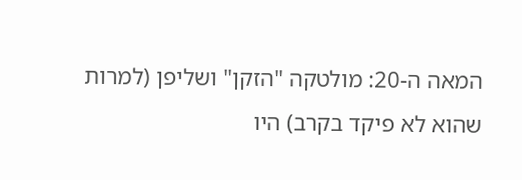המאה ה-20: מולטקה "הזקן" ושליפן (למרות שהוא לא פיקד בקרב) היו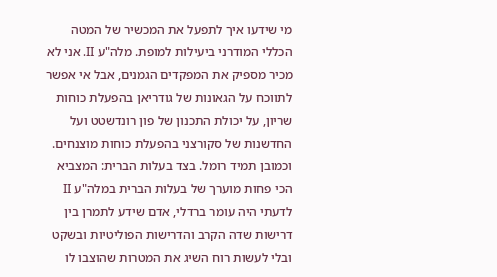מי שידעו איך לתפעל את המכשיר של המטה הכללי המודרני ביעילות למופת. מלה"ע II. אני לא מכיר מספיק את המפקדים הגמנים, אבל אי אפשר לתווכח על הגאונות של גודריאן בהפעלת כוחות שריון, על יכולת התכנון של פון רונדשטט ועל החדשנות של סקורצני בהפעלת כוחות מוצנחים. וכמובן תמיד רומל. בצד בעלות הברית: המצביא הכי פחות מוערך של בעלות הברית במלה"ע II לדעתי היה עומר ברדלי, אדם שידע לתמרן בין דרישות שדה הקרב והדרישות הפוליטיות ובשקט ובלי לעשות רוח השיג את המטרות שהוצבו לו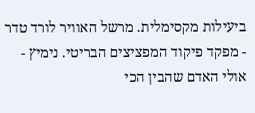ביעילות מקסימלית. מרשל האוויר לורד טדר - מפקד פיקוד המפציצים הבריטי. נימיץ - אולי האדם שהבין הכי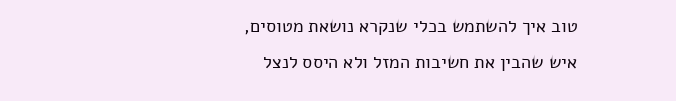טוב איך להשתמש בכלי שנקרא נושאת מטוסים, איש שהבין את חשיבות המזל ולא היסס לנצל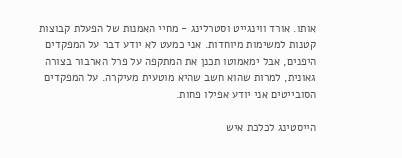אותו. אורד ווינגייט וסטרלינג - מחיי האמנות של הפעלת קבוצות קטנות למשימות מיוחדות. אני כמעט לא יודע דבר על המפקדים היפנים, אבל ימאמוטו תכנן את המתקפה על פרל הארבור בצורה גאונית, למרות שהוא חשב שהיא מוטעית מעיקרה. על המפקדים הסובייטים אני יודע אפילו פחות.

הייסטינג לכלכת איש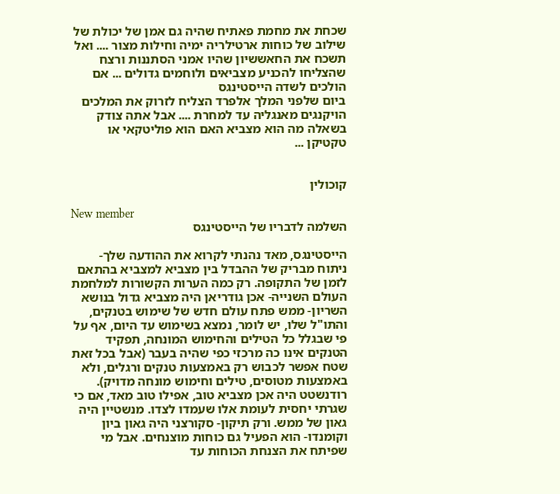שכחת את מחמת פאתיח שהיה גם אמן של יכולת של שילוב של כוחות ארטילריה ימיה וחילות מצור .... ואל תשכח את החאששיון שהיו אמני הסתננות ורצח שהצליחו להכניע מצביאים ולוחמים גדולים ... אם הולכים לשדה הייסטינגס
ביום שלפני המלך אלפרד הצליח לזרוק את המלכים הויקנגים מאנגליה עד למחרת .... אבל אתה צודק בשאלה מה הוא מצביא האם הוא פוליטקאי או טקטיקן ...


קוכולין

New member
השלמה לדבריו של הייסטינגס

הייסטינגס, מאד נהנתי לקרוא את ההודעה שלך- ניתוח מבריק של ההבדל בין מצביא למצביא בהתאם לזמן של התקופה. רק כמה הערות הקשורות למלחמת העולם השנייה- אכן גודריאן היה מצביא גדול בנושא השריון- ממש פתח עולם חדש של שימוש בטנקים, והתו"ל שלו, יש לומר, נמצא בשימוש עד היום, אף על פי שבגלל כל הטילים והחימוש המונחה, תפקיד הטנקים אינו כה מרכזי כפי שהיה בעבר (אבל בכל זאת שטח אפשר לכבוש רק באמצעות טנקים ורגלים, ולא באמצעות מטוסים, טילים וחימוש מונחה מדויק). רודנשטט היה אכן מצביא טוב, אפילו טוב מאד, אם כי שגרתי יחסית לעומת אלו שעמדו לצדו. מנשטיין היה גאון של ממש. ורק תיקון- סקורצני היה גאון ביון וקומנדו- הוא הפעיל גם כוחות מוצנחים. אבל מי שפיתח את הצנחת הכוחות עד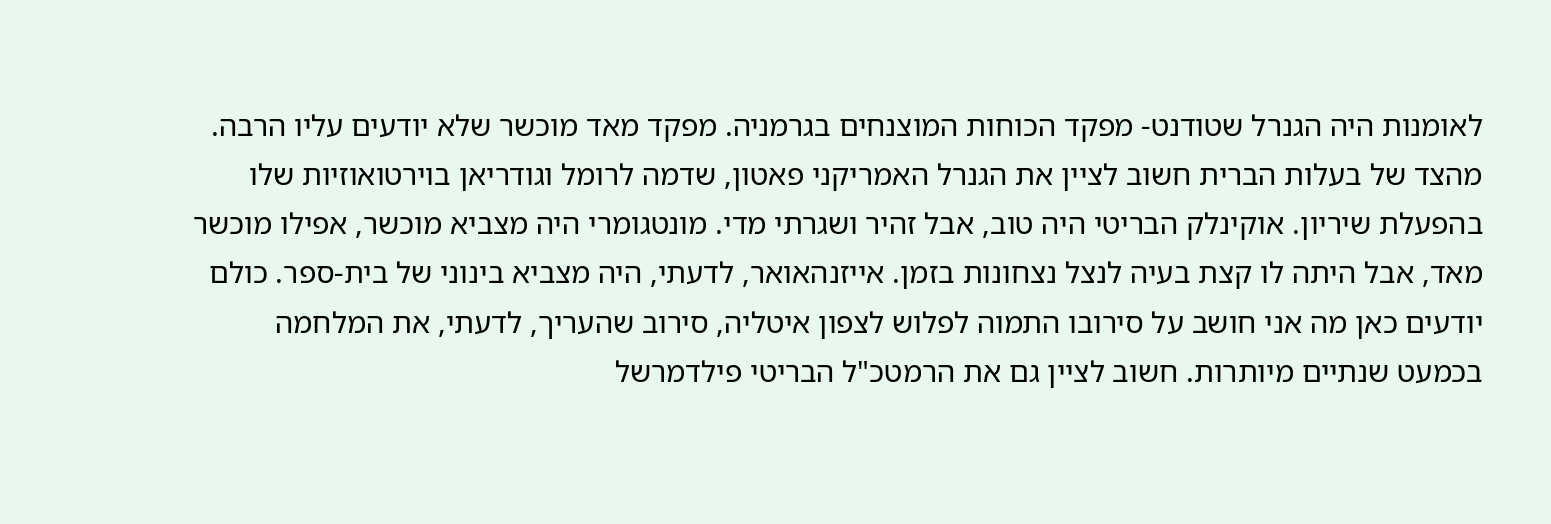לאומנות היה הגנרל שטודנט- מפקד הכוחות המוצנחים בגרמניה. מפקד מאד מוכשר שלא יודעים עליו הרבה. מהצד של בעלות הברית חשוב לציין את הגנרל האמריקני פאטון, שדמה לרומל וגודריאן בוירטואוזיות שלו בהפעלת שיריון. אוקינלק הבריטי היה טוב, אבל זהיר ושגרתי מדי. מונטגומרי היה מצביא מוכשר, אפילו מוכשר מאד, אבל היתה לו קצת בעיה לנצל נצחונות בזמן. אייזנהאואר, לדעתי, היה מצביא בינוני של בית-ספר. כולם יודעים כאן מה אני חושב על סירובו התמוה לפלוש לצפון איטליה, סירוב שהעריך, לדעתי, את המלחמה בכמעט שנתיים מיותרות. חשוב לציין גם את הרמטכ"ל הבריטי פילדמרשל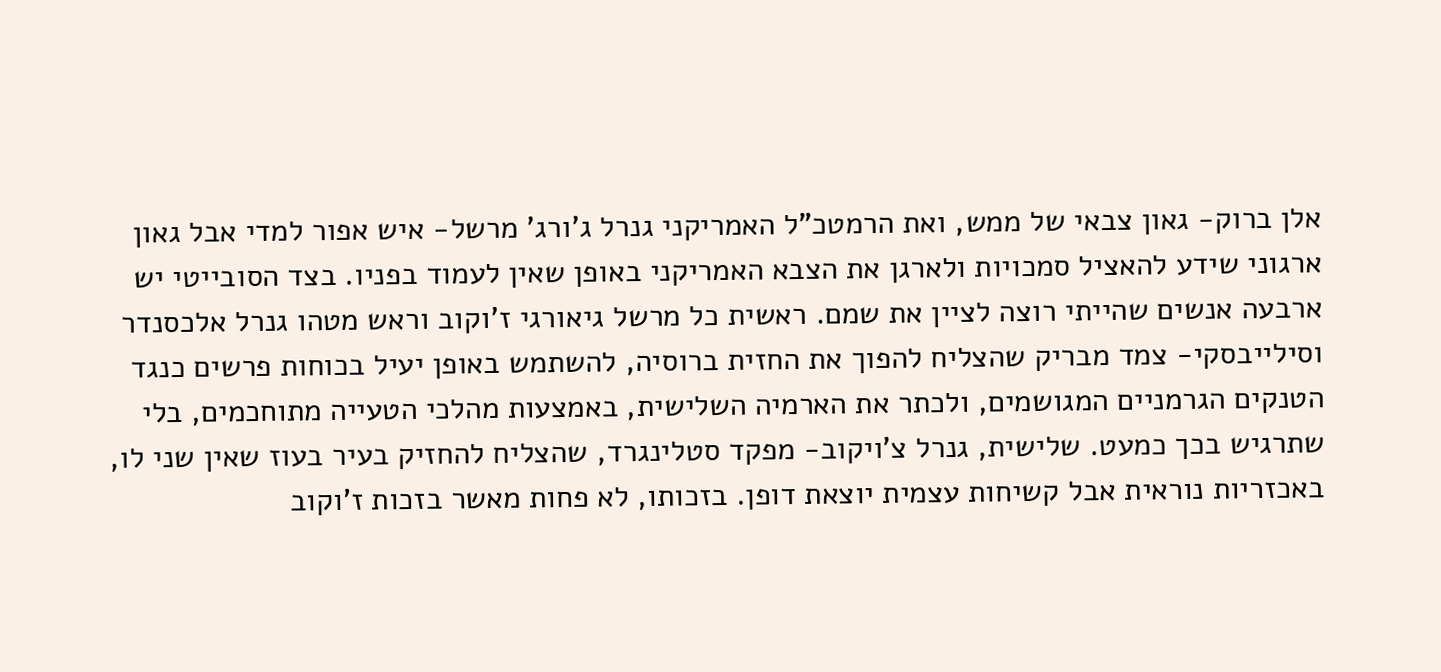אלן ברוק- גאון צבאי של ממש, ואת הרמטכ"ל האמריקני גנרל ג'ורג' מרשל- איש אפור למדי אבל גאון ארגוני שידע להאציל סמכויות ולארגן את הצבא האמריקני באופן שאין לעמוד בפניו. בצד הסובייטי יש ארבעה אנשים שהייתי רוצה לציין את שמם. ראשית כל מרשל גיאורגי ז'וקוב וראש מטהו גנרל אלכסנדר וסילייבסקי- צמד מבריק שהצליח להפוך את החזית ברוסיה, להשתמש באופן יעיל בכוחות פרשים כנגד הטנקים הגרמניים המגושמים, ולכתר את הארמיה השלישית, באמצעות מהלכי הטעייה מתוחכמים, בלי שתרגיש בכך כמעט. שלישית, גנרל צ'ויקוב- מפקד סטלינגרד, שהצליח להחזיק בעיר בעוז שאין שני לו, באכזריות נוראית אבל קשיחות עצמית יוצאת דופן. בזכותו, לא פחות מאשר בזכות ז'וקוב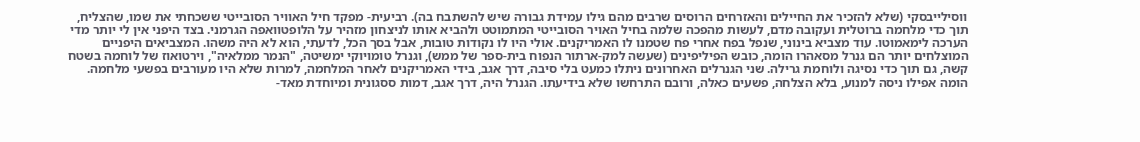ווסילייבסקי (שלא להזכיר את החיילים והאזרחים הרוסים שרבים מהם גילו עמידת גבורה שיש להשתבח בה). רביעית- מפקד חיל האוויר הסובייטי ששכחתי את שמו, שהצליח, תוך כדי מלחמה ברוטלית ועקובה מדם, לעשות מהפכה שלמה בחיל האויר הסובייטי המתמוטט ולהביא אותו לניצחון מזהיר על הלופטוואפה הגרמני. בצד היפני אין לי יותר מדי הערכה לימאמוטו. עוד מצביא בינוני, שנפל בפח אחרי פח שטמנו לו האמריקנים. אולי היו לו נקודות טובות, אבל בסך הכל, לדעתי, הוא לא היה משהו. המצביאים היפניים המוצלחים יותר הם גנרל מסאהרו הומה, כובש הפיליפינים (שעשה למק-ארתור הנפוח בית-ספר של ממש), וגנרל טומויוקי ימשיטה, "הנמר ממלאיה", וירטואוז של לוחמה בשטח קשה, גם תוך כדי נסיגה ולוחמת גרילה. שני הגנרלים האחרונים ניתלו כמעט בלי סיבה, דרך אגב, בידי האמריקנים לאחר המלחמה, למרות שלא היו מעורבים בפשעי מלחמה. הומה אפילו ניסה למנוע, בלא הצלחה, פשעים כאלה, ורובם התרחשו שלא בידיעתו. הגנרל היה, דרך אגב, דמות ססגונית ומיוחדת מאד-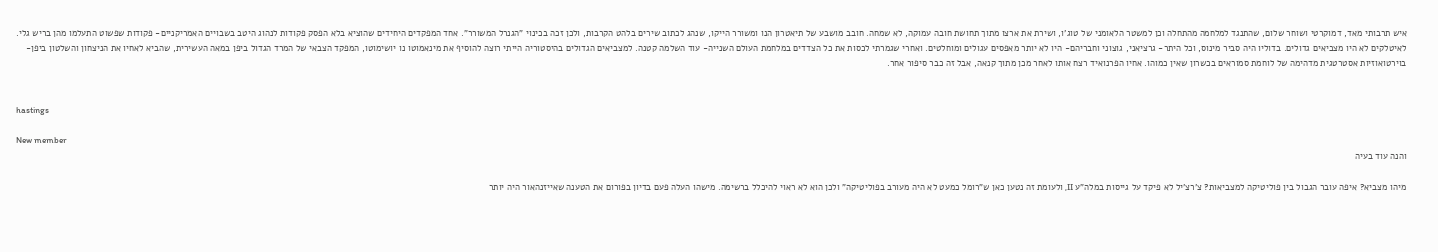איש תרבותי מאד, דמוקרטי ושוחר שלום, שהתנגד למלחמה מהתחלה וכן למשטר הלאומני של טוג'ו, ושירת את ארצו מתוך תחושת חובה עמוקה, לא שמחה. חובב מושבע של תיאטרון הנו ומשורר הייקו, שנהג לכתוב שירים בלהט הקרבות, ולכן זכה בכינוי "הגנרל המשורר". אחד המפקדים היחידים שהוציא בלא הפסק פקודות לנהוג היטב בשבויים האמריקניים- פקודות שפשוט התעלמו מהן בריש גלי. לאיטלקים לא היו מצביאים גדולים. בדוליו היה סביר מינוס, וכל היתר- גרציאני, גוצוני וחבריהם- היו לא יותר מאפסים עגולים ומוחלטים. ואחרי שגמרתי לכסות את כל הצדדים במלחמת העולם השנייה- עוד השלמה קטנה. למצביאים הגדולים בהיסטוריה הייתי רוצה להוסיף את מינאמוטו נו יושימוטו, המפקד הצבאי של המרד הגדול ביפן במאה העשירית, שהביא לאחיו את הניצחון והשלטון ביפן- בוירטואוזיות אסטרטגית מדהימה של לוחמת סמוראים בכשרון שאין כמוהו. אחיו הפרנואיד רצח אותו לאחר מכן מתוך קנאה, אבל זה כבר סיפור אחר.


hastings

New member
והנה עוד בעיה

מיהו מצביא? איפה עובר הגבול בין פוליטיקה למצביאות? צ'רצ'יל לא פיקד על גייסות במלה"ע II, ולעומת זה נטען כאן ש"רומל כמעט לא היה מעורב בפוליטיקה" ולכן הוא לא ראוי להיכלל ברשימה. מישהו העלה פעם בדיון בפורום את הטענה שאייזנהאור היה יותר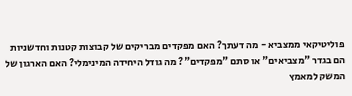פוליטיקאי ממצביא - מה דעתך? האם מפקדים מבריקים של קבוצות קטנות וחדשניות הם בגדר "מצביאים" או סתם "מפקדים"? מה גודל היחידה המינימלי? האם הארגון של המשק למאמץ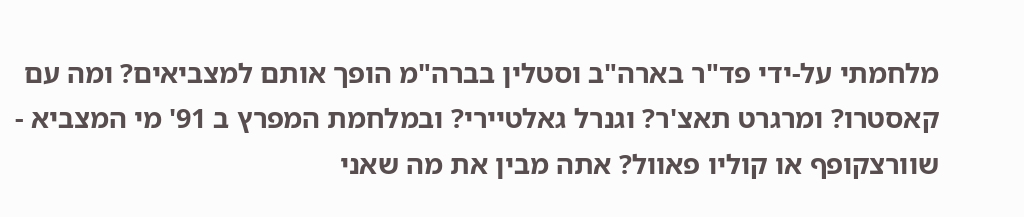מלחמתי על-ידי פד"ר בארה"ב וסטלין בברה"מ הופך אותם למצביאים? ומה עם קאסטרו? ומרגרט תאצ'ר? וגנרל גאלטיירי? ובמלחמת המפרץ ב 91' מי המצביא - שוורצקופף או קוליו פאוול? אתה מבין את מה שאני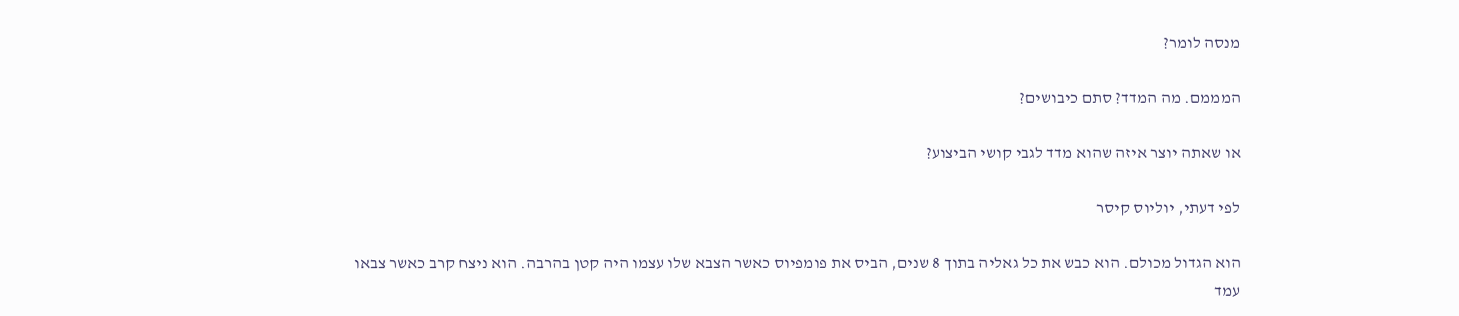מנסה לומר?

המממם. מה המדד? סתם כיבושים?

או שאתה יוצר איזה שהוא מדד לגבי קושי הביצוע?

לפי דעתי, יוליוס קיסר

הוא הגדול מכולם. הוא כבש את כל גאליה בתוך 8 שנים, הביס את פומפיוס כאשר הצבא שלו עצמו היה קטן בהרבה. הוא ניצח קרב כאשר צבאו עמד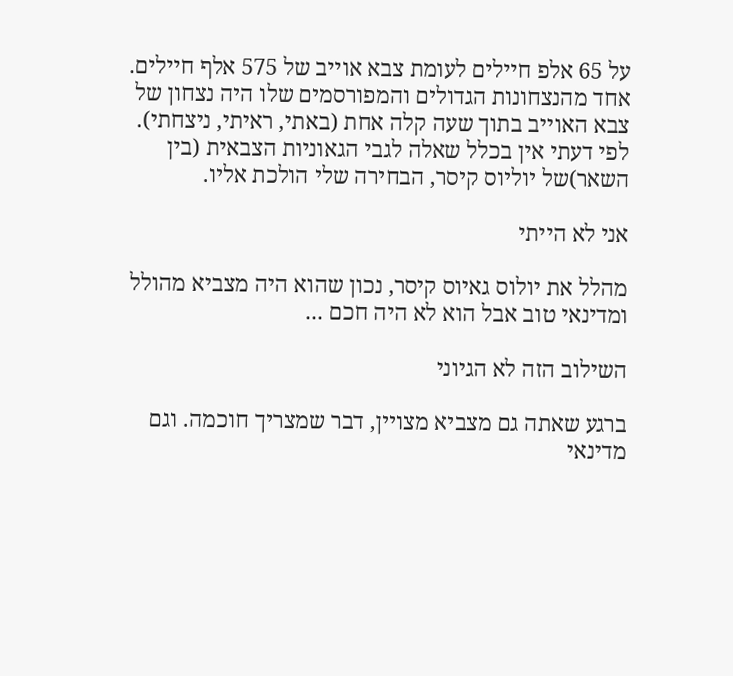על 65 אלפ חיילים לעומת צבא אוייב של 575 אלף חיילים. אחד מהנצחונות הגדולים והמפורסמים שלו היה נצחון של צבא האוייב בתוך שעה קלה אחת (באתי, ראיתי, ניצחתי). לפי דעתי אין בכלל שאלה לגבי הגאוניות הצבאית (בין השאר)של יוליוס קיסר, הבחירה שלי הולכת אליו.

אני לא הייתי

מהלל את יולוס גאיוס קיסר, נכון שהוא היה מצביא מהולל ומדינאי טוב אבל הוא לא היה חכם ...

השילוב הזה לא הגיוני

ברגע שאתה גם מצביא מצויין, דבר שמצריך חוכמה. וגם מדינאי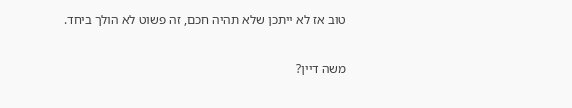טוב אז לא ייתכן שלא תהיה חכם, זה פשוט לא הולך ביחד.

משה דיין?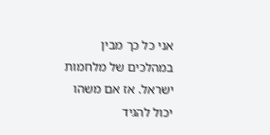אני כל כך מבין במהלכים של מלחמות ישראל. אז אם משהו יכול להגיד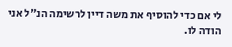לי אם כדי להוסיף את משה דיין לרשימה הנ"ל אני הודה לו.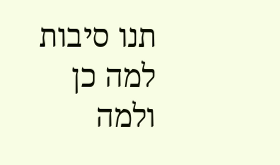תנו סיבות למה כן ולמה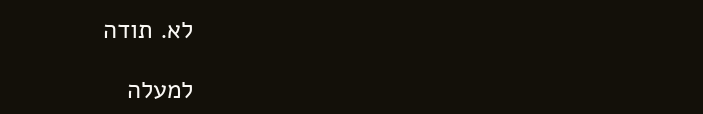לא. תודה

למעלה